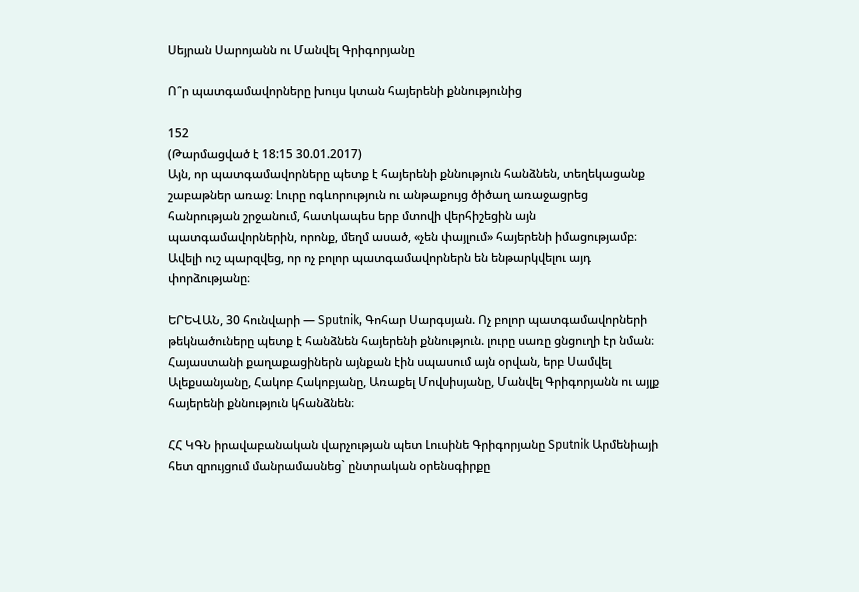Սեյրան Սարոյանն ու Մանվել Գրիգորյանը

Ո՞ր պատգամավորները խույս կտան հայերենի քննությունից

152
(Թարմացված է 18:15 30.01.2017)
Այն, որ պատգամավորները պետք է հայերենի քննություն հանձնեն, տեղեկացանք շաբաթներ առաջ։ Լուրը ոգևորություն ու անթաքույց ծիծաղ առաջացրեց հանրության շրջանում, հատկապես երբ մտովի վերհիշեցին այն պատգամավորներին, որոնք, մեղմ ասած, «չեն փայլում» հայերենի իմացությամբ։ Ավելի ուշ պարզվեց, որ ոչ բոլոր պատգամավորներն են ենթարկվելու այդ փորձությանը։

ԵՐԵՎԱՆ, 30 հունվարի — Sputnik, Գոհար Սարգսյան. Ոչ բոլոր պատգամավորների թեկնածուները պետք է հանձնեն հայերենի քննություն. լուրը սառը ցնցուղի էր նման։ Հայաստանի քաղաքացիներն այնքան էին սպասում այն օրվան, երբ Սամվել Ալեքսանյանը, Հակոբ Հակոբյանը, Առաքել Մովսիսյանը, Մանվել Գրիգորյանն ու այլք հայերենի քննություն կհանձնեն։

ՀՀ ԿԳՆ իրավաբանական վարչության պետ Լուսինե Գրիգորյանը Sputnik Արմենիայի հետ զրույցում մանրամասնեց` ընտրական օրենսգիրքը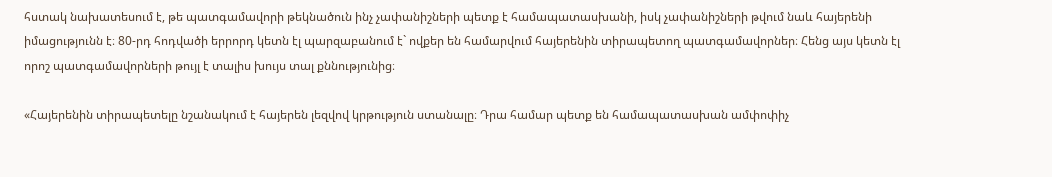հստակ նախատեսում է, թե պատգամավորի թեկնածուն ինչ չափանիշների պետք է համապատասխանի, իսկ չափանիշների թվում նաև հայերենի իմացությունն է։ 80-րդ հոդվածի երրորդ կետն էլ պարզաբանում է` ովքեր են համարվում հայերենին տիրապետող պատգամավորներ։ Հենց այս կետն էլ որոշ պատգամավորների թույլ է տալիս խույս տալ քննությունից։

«Հայերենին տիրապետելը նշանակում է հայերեն լեզվով կրթություն ստանալը։ Դրա համար պետք են համապատասխան ամփոփիչ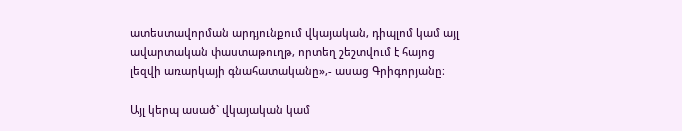ատեստավորման արդյունքում վկայական, դիպլոմ կամ այլ ավարտական փաստաթուղթ, որտեղ շեշտվում է հայոց լեզվի առարկայի գնահատականը»,- ասաց Գրիգորյանը։

Այլ կերպ ասած` վկայական կամ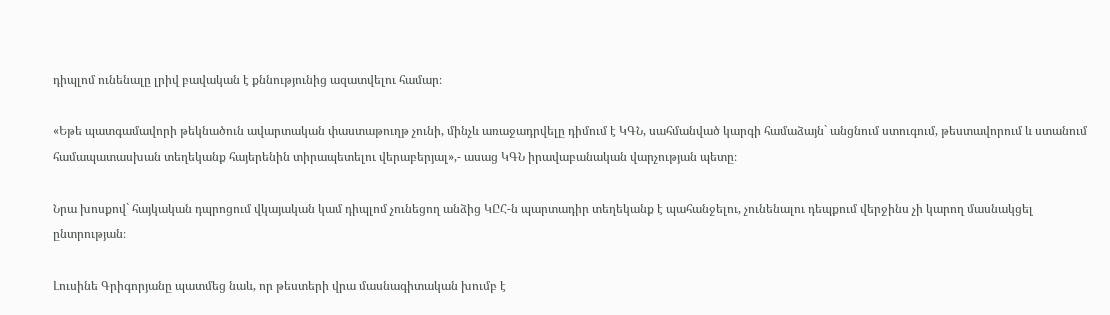դիպլոմ ունենալը լրիվ բավական է քննությունից ազատվելու համար։

«Եթե պատգամավորի թեկնածուն ավարտական փաստաթուղթ չունի, մինչև առաջադրվելը դիմում է ԿԳՆ, սահմանված կարգի համաձայն` անցնում ստուգում, թեստավորում և ստանում համապատասխան տեղեկանք հայերենին տիրապետելու վերաբերյալ»,- ասաց ԿԳՆ իրավաբանական վարչության պետը։

Նրա խոսքով` հայկական դպրոցում վկայական կամ դիպլոմ չունեցող անձից ԿԸՀ-ն պարտադիր տեղեկանք է պահանջելու, չունենալու դեպքում վերջինս չի կարող մասնակցել ընտրության։

Լուսինե Գրիգորյանը պատմեց նաև, որ թեստերի վրա մասնագիտական խումբ է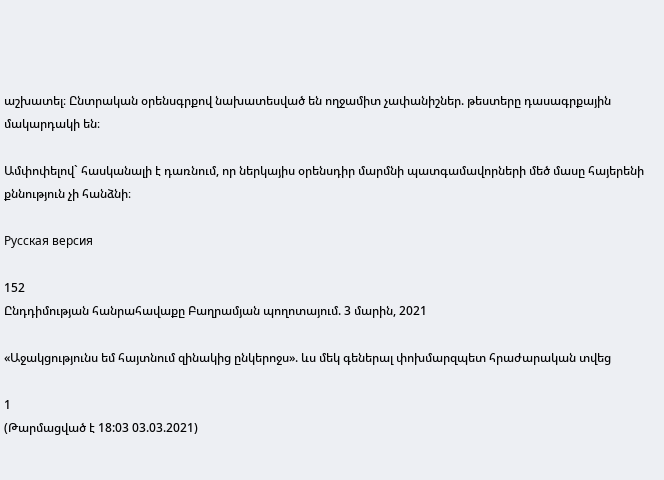աշխատել։ Ընտրական օրենսգրքով նախատեսված են ողջամիտ չափանիշներ. թեստերը դասագրքային մակարդակի են։

Ամփոփելով` հասկանալի է դառնում, որ ներկայիս օրենսդիր մարմնի պատգամավորների մեծ մասը հայերենի քննություն չի հանձնի։

Русская версия

152
Ընդդիմության հանրահավաքը Բաղրամյան պողոտայում. 3 մարին, 2021

«Աջակցությունս եմ հայտնում զինակից ընկերոջս». ևս մեկ գեներալ փոխմարզպետ հրաժարական տվեց

1
(Թարմացված է 18:03 03.03.2021)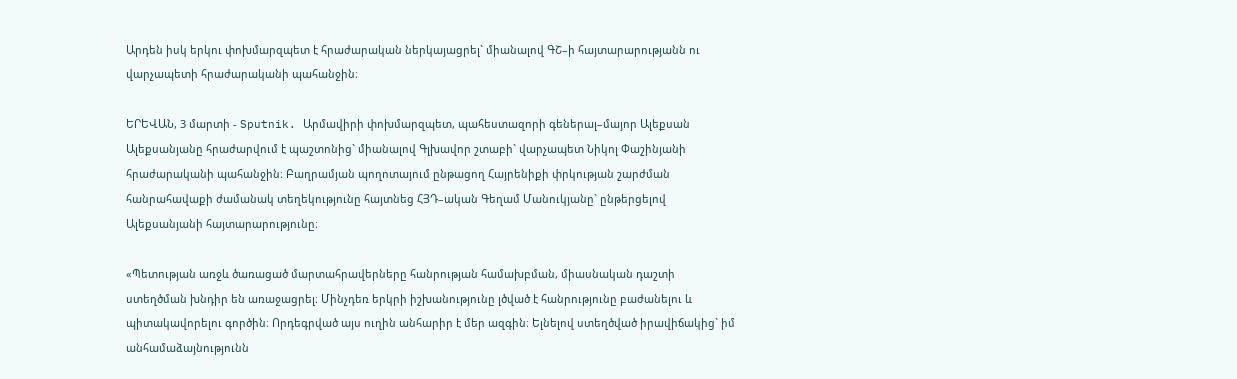Արդեն իսկ երկու փոխմարզպետ է հրաժարական ներկայացրել` միանալով ԳՇ–ի հայտարարությանն ու վարչապետի հրաժարականի պահանջին։

ԵՐԵՎԱՆ, 3 մարտի - Sputnik. Արմավիրի փոխմարզպետ, պահեստազորի գեներալ–մայոր Ալեքսան Ալեքսանյանը հրաժարվում է պաշտոնից` միանալով Գլխավոր շտաբի` վարչապետ Նիկոլ Փաշինյանի հրաժարականի պահանջին։ Բաղրամյան պողոտայում ընթացող Հայրենիքի փրկության շարժման հանրահավաքի ժամանակ տեղեկությունը հայտնեց ՀՅԴ–ական Գեղամ Մանուկյանը` ընթերցելով Ալեքսանյանի հայտարարությունը։

«Պետության առջև ծառացած մարտահրավերները հանրության համախբման, միասնական դաշտի ստեղծման խնդիր են առաջացրել։ Մինչդեռ երկրի իշխանությունը լծված է հանրությունը բաժանելու և պիտակավորելու գործին։ Որդեգրված այս ուղին անհարիր է մեր ազգին։ Ելնելով ստեղծված իրավիճակից` իմ անհամաձայնությունն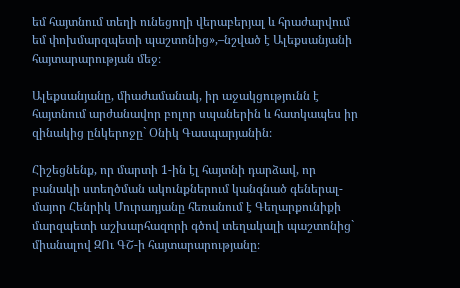եմ հայտնում տեղի ունեցողի վերաբերյալ և հրաժարվում եմ փոխմարզպետի պաշտոնից»,–նշված է Ալեքսանյանի հայտարարության մեջ։

Ալեքսանյանը, միաժամանակ, իր աջակցությունն է հայտնում արժանավոր բոլոր սպաներին և հատկապես իր զինակից ընկերոջը` Օնիկ Գասպարյանին։

Հիշեցնենք, որ մարտի 1-ին էլ հայտնի դարձավ, որ բանակի ստեղծման ակունքներում կանգնած գեներալ-մայոր Հենրիկ Մուրադյանը հեռանում է Գեղարքունիքի մարզպետի աշխարհազորի գծով տեղակալի պաշտոնից` միանալով ԶՈւ ԳՇ-ի հայտարարությանը։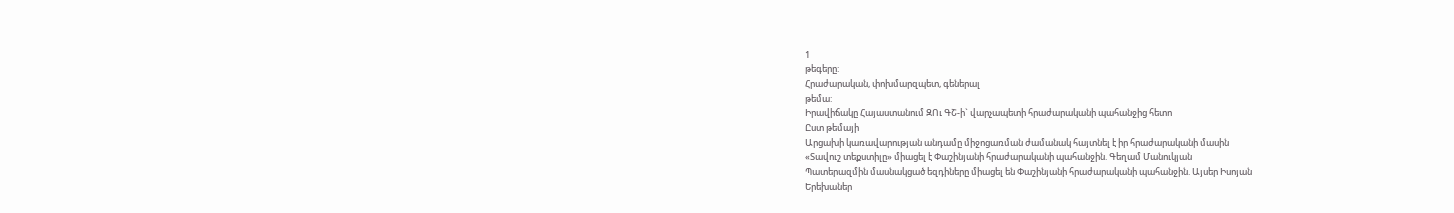1
թեգերը:
Հրաժարական, փոխմարզպետ, գեներալ
թեմա:
Իրավիճակը Հայաստանում ԶՈւ ԳՇ-ի` վարչապետի հրաժարականի պահանջից հետո
Ըստ թեմայի
Արցախի կառավարության անդամը միջոցառման ժամանակ հայտնել է իր հրաժարականի մասին
«Տավուշ տեքստիլը» միացել է Փաշինյանի հրաժարականի պահանջին. Գեղամ Մանուկյան
Պատերազմին մասնակցած եզդիները միացել են Փաշինյանի հրաժարականի պահանջին. Այսեր Իսոյան
Երեխաներ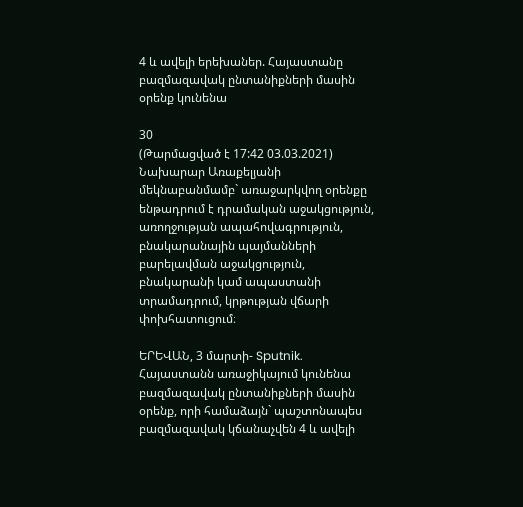4 և ավելի երեխաներ. Հայաստանը բազմազավակ ընտանիքների մասին օրենք կունենա

30
(Թարմացված է 17:42 03.03.2021)
Նախարար Առաքելյանի մեկնաբանմամբ` առաջարկվող օրենքը ենթադրում է դրամական աջակցություն, առողջության ապահովագրություն, բնակարանային պայմանների բարելավման աջակցություն, բնակարանի կամ ապաստանի տրամադրում, կրթության վճարի փոխհատուցում։

ԵՐԵՎԱՆ, 3 մարտի- Sputnik. Հայաստանն առաջիկայում կունենա բազմազավակ ընտանիքների մասին օրենք, որի համաձայն` պաշտոնապես բազմազավակ կճանաչվեն 4 և ավելի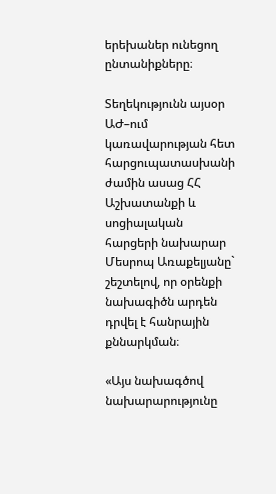երեխաներ ունեցող ընտանիքները։

Տեղեկությունն այսօր ԱԺ–ում կառավարության հետ հարցուպատասխանի ժամին ասաց ՀՀ Աշխատանքի և սոցիալական հարցերի նախարար Մեսրոպ Առաքելյանը` շեշտելով, որ օրենքի նախագիծն արդեն դրվել է հանրային քննարկման։

«Այս նախագծով նախարարությունը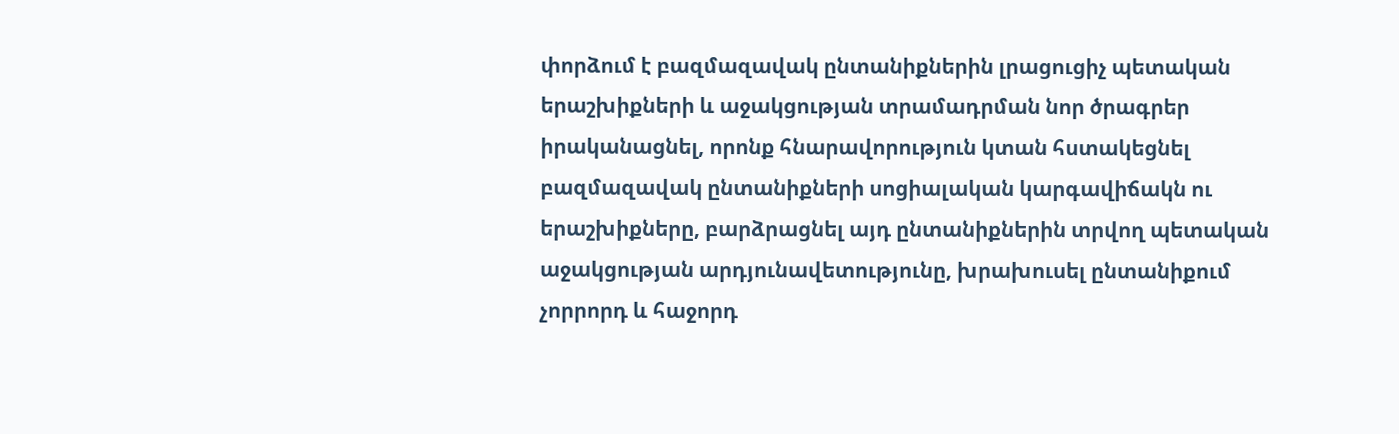փորձում է բազմազավակ ընտանիքներին լրացուցիչ պետական երաշխիքների և աջակցության տրամադրման նոր ծրագրեր իրականացնել, որոնք հնարավորություն կտան հստակեցնել բազմազավակ ընտանիքների սոցիալական կարգավիճակն ու երաշխիքները, բարձրացնել այդ ընտանիքներին տրվող պետական աջակցության արդյունավետությունը, խրախուսել ընտանիքում չորրորդ և հաջորդ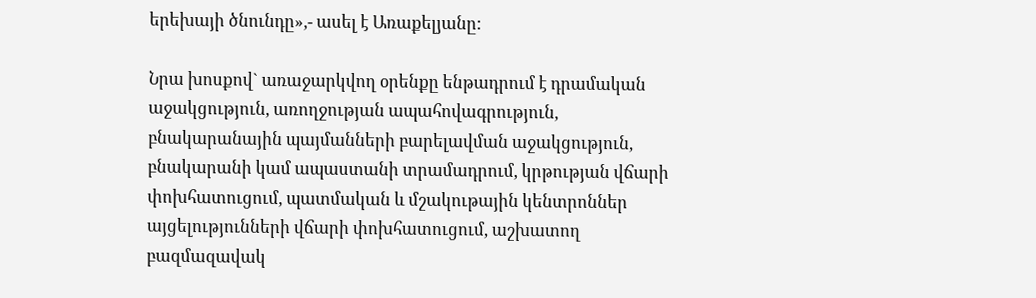երեխայի ծնունդը»,- ասել է Առաքելյանը:

Նրա խոսքով` առաջարկվող օրենքը ենթադրում է դրամական աջակցություն, առողջության ապահովագրություն, բնակարանային պայմանների բարելավման աջակցություն, բնակարանի կամ ապաստանի տրամադրում, կրթության վճարի փոխհատուցում, պատմական և մշակութային կենտրոններ այցելությունների վճարի փոխհատուցում, աշխատող բազմազավակ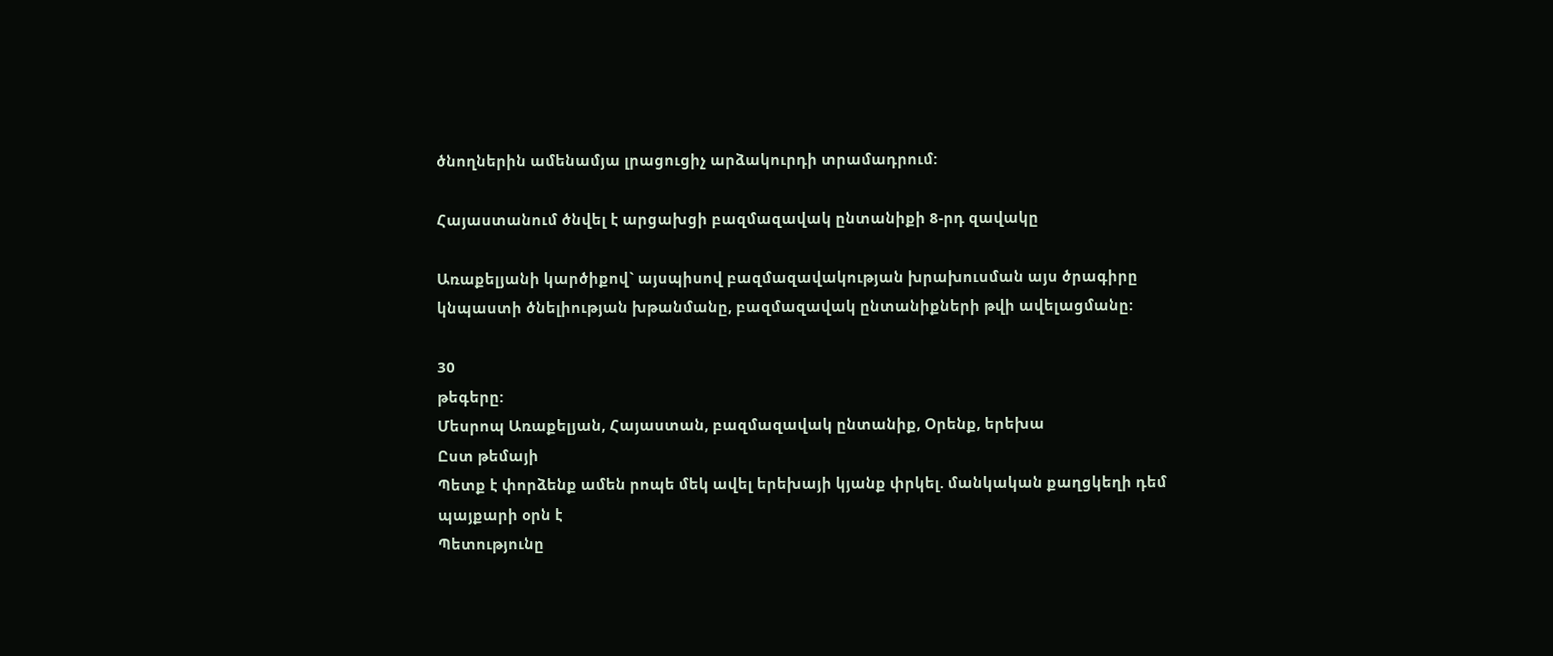ծնողներին ամենամյա լրացուցիչ արձակուրդի տրամադրում:

Հայաստանում ծնվել է արցախցի բազմազավակ ընտանիքի 8-րդ զավակը

Առաքելյանի կարծիքով` այսպիսով բազմազավակության խրախուսման այս ծրագիրը կնպաստի ծնելիության խթանմանը, բազմազավակ ընտանիքների թվի ավելացմանը:

30
թեգերը:
Մեսրոպ Առաքելյան, Հայաստան, բազմազավակ ընտանիք, Օրենք, երեխա
Ըստ թեմայի
Պետք է փորձենք ամեն րոպե մեկ ավել երեխայի կյանք փրկել. մանկական քաղցկեղի դեմ պայքարի օրն է
Պետությունը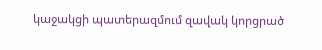կաջակցի պատերազմում զավակ կորցրած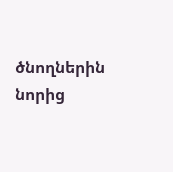ծնողներին նորից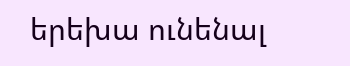երեխա ունենալ